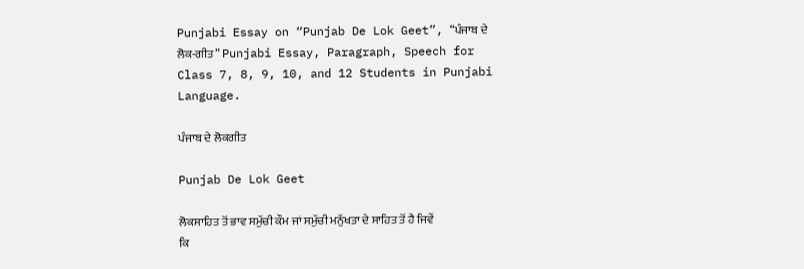Punjabi Essay on “Punjab De Lok Geet”, “ਪੰਜਾਬ ਦੇ ਲੋਕ-ਗੀਤ” Punjabi Essay, Paragraph, Speech for Class 7, 8, 9, 10, and 12 Students in Punjabi Language.

ਪੰਜਾਬ ਦੇ ਲੋਕਗੀਤ

Punjab De Lok Geet

ਲੋਕਸਾਹਿਤ ਤੋਂ ਭਾਵ ਸਮੁੱਚੀ ਕੌਮ ਜਾਂ ਸਮੁੱਚੀ ਮਨੁੱਖਤਾ ਦੇ ਸਾਹਿਤ ਤੋਂ ਹੈ ਜਿਵੇਂ ਕਿ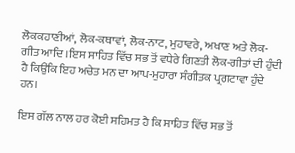ਲੋਕਕਹਾਣੀਆਂ, ਲੋਕ-ਕਥਾਵਾਂ, ਲੋਕ-ਨਾਟ, ਮੁਹਾਵਰੇ, ਅਖਾਣ ਅਤੇ ਲੋਕ-ਗੀਤ ਆਦਿ ।ਇਸ ਸਾਹਿਤ ਵਿੱਚ ਸਭ ਤੋਂ ਵਧੇਰੇ ਗਿਣਤੀ ਲੋਕ-ਗੀਤਾਂ ਦੀ ਹੁੰਦੀ ਹੈ ਕਿਉਂਕਿ ਇਹ ਅਚੇਤ ਮਨ ਦਾ ਆਪ-ਮੁਹਾਰਾ ਸੰਗੀਤਕ ਪ੍ਰਗਟਾਵਾ ਹੁੰਦੇ ਹਨ।

ਇਸ ਗੱਲ ਨਾਲ ਹਰ ਕੋਈ ਸਹਿਮਤ ਹੈ ਕਿ ਸਾਹਿਤ ਵਿੱਚ ਸਭ ਤੋਂ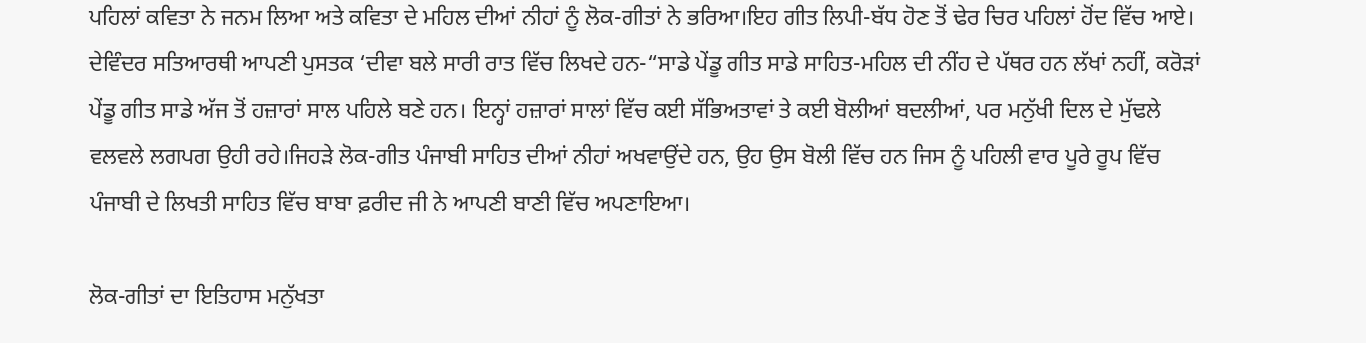ਪਹਿਲਾਂ ਕਵਿਤਾ ਨੇ ਜਨਮ ਲਿਆ ਅਤੇ ਕਵਿਤਾ ਦੇ ਮਹਿਲ ਦੀਆਂ ਨੀਹਾਂ ਨੂੰ ਲੋਕ-ਗੀਤਾਂ ਨੇ ਭਰਿਆ।ਇਹ ਗੀਤ ਲਿਪੀ-ਬੱਧ ਹੋਣ ਤੋਂ ਢੇਰ ਚਿਰ ਪਹਿਲਾਂ ਹੋਂਦ ਵਿੱਚ ਆਏ। ਦੇਵਿੰਦਰ ਸਤਿਆਰਥੀ ਆਪਣੀ ਪੁਸਤਕ ‘ਦੀਵਾ ਬਲੇ ਸਾਰੀ ਰਾਤ ਵਿੱਚ ਲਿਖਦੇ ਹਨ-“ਸਾਡੇ ਪੇਂਡੂ ਗੀਤ ਸਾਡੇ ਸਾਹਿਤ-ਮਹਿਲ ਦੀ ਨੀਂਹ ਦੇ ਪੱਥਰ ਹਨ ਲੱਖਾਂ ਨਹੀਂ, ਕਰੋੜਾਂ ਪੇਂਡੂ ਗੀਤ ਸਾਡੇ ਅੱਜ ਤੋਂ ਹਜ਼ਾਰਾਂ ਸਾਲ ਪਹਿਲੇ ਬਣੇ ਹਨ। ਇਨ੍ਹਾਂ ਹਜ਼ਾਰਾਂ ਸਾਲਾਂ ਵਿੱਚ ਕਈ ਸੱਭਿਅਤਾਵਾਂ ਤੇ ਕਈ ਬੋਲੀਆਂ ਬਦਲੀਆਂ, ਪਰ ਮਨੁੱਖੀ ਦਿਲ ਦੇ ਮੁੱਢਲੇ ਵਲਵਲੇ ਲਗਪਗ ਉਹੀ ਰਹੇ।ਜਿਹੜੇ ਲੋਕ-ਗੀਤ ਪੰਜਾਬੀ ਸਾਹਿਤ ਦੀਆਂ ਨੀਹਾਂ ਅਖਵਾਉਂਦੇ ਹਨ, ਉਹ ਉਸ ਬੋਲੀ ਵਿੱਚ ਹਨ ਜਿਸ ਨੂੰ ਪਹਿਲੀ ਵਾਰ ਪੂਰੇ ਰੂਪ ਵਿੱਚ ਪੰਜਾਬੀ ਦੇ ਲਿਖਤੀ ਸਾਹਿਤ ਵਿੱਚ ਬਾਬਾ ਫ਼ਰੀਦ ਜੀ ਨੇ ਆਪਣੀ ਬਾਣੀ ਵਿੱਚ ਅਪਣਾਇਆ।

ਲੋਕ-ਗੀਤਾਂ ਦਾ ਇਤਿਹਾਸ ਮਨੁੱਖਤਾ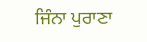ਜਿੰਨਾ ਪੁਰਾਣਾ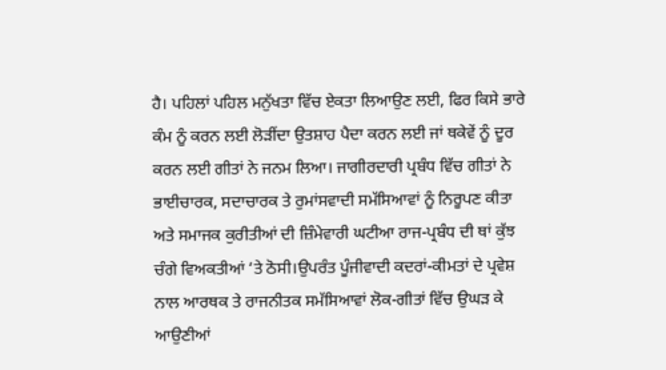ਹੈ। ਪਹਿਲਾਂ ਪਹਿਲ ਮਨੁੱਖਤਾ ਵਿੱਚ ਏਕਤਾ ਲਿਆਉਣ ਲਈ, ਫਿਰ ਕਿਸੇ ਭਾਰੇ ਕੰਮ ਨੂੰ ਕਰਨ ਲਈ ਲੋੜੀਂਦਾ ਉਤਸ਼ਾਹ ਪੈਦਾ ਕਰਨ ਲਈ ਜਾਂ ਥਕੇਵੇਂ ਨੂੰ ਦੂਰ ਕਰਨ ਲਈ ਗੀਤਾਂ ਨੇ ਜਨਮ ਲਿਆ। ਜਾਗੀਰਦਾਰੀ ਪ੍ਰਬੰਧ ਵਿੱਚ ਗੀਤਾਂ ਨੇ ਭਾਈਚਾਰਕ, ਸਦਾਚਾਰਕ ਤੇ ਰੁਮਾਂਸਵਾਦੀ ਸਮੱਸਿਆਵਾਂ ਨੂੰ ਨਿਰੂਪਣ ਕੀਤਾ ਅਤੇ ਸਮਾਜਕ ਕੁਰੀਤੀਆਂ ਦੀ ਜ਼ਿੰਮੇਵਾਰੀ ਘਟੀਆ ਰਾਜ-ਪ੍ਰਬੰਧ ਦੀ ਥਾਂ ਕੁੱਝ ਚੰਗੇ ਵਿਅਕਤੀਆਂ ‘ਤੇ ਠੋਸੀ।ਉਪਰੰਤ ਪੂੰਜੀਵਾਦੀ ਕਦਰਾਂ-ਕੀਮਤਾਂ ਦੇ ਪ੍ਰਵੇਸ਼ ਨਾਲ ਆਰਥਕ ਤੇ ਰਾਜਨੀਤਕ ਸਮੱਸਿਆਵਾਂ ਲੋਕ-ਗੀਤਾਂ ਵਿੱਚ ਉਘੜ ਕੇ ਆਉਣੀਆਂ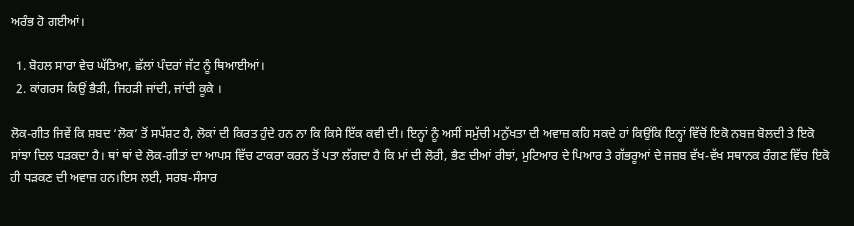ਅਰੰਭ ਹੋ ਗਈਆਂ।

  1. ਬੋਹਲ ਸਾਰਾ ਵੇਚ ਘੱਤਿਆ, ਛੱਲਾਂ ਪੰਦਰਾਂ ਜੱਟ ਨੂੰ ਥਿਆਈਆਂ।
  2. ਕਾਂਗਰਸ ਕਿਉਂ ਭੈੜੀ, ਜਿਹੜੀ ਜਾਂਦੀ, ਜਾਂਦੀ ਕੂਕੇ ।

ਲੋਕ-ਗੀਤ ਜਿਵੇਂ ਕਿ ਸ਼ਬਦ ‘ਲੋਕ’ ਤੋਂ ਸਪੱਸ਼ਟ ਹੈ, ਲੋਕਾਂ ਦੀ ਕਿਰਤ ਹੁੰਦੇ ਹਨ ਨਾ ਕਿ ਕਿਸੇ ਇੱਕ ਕਵੀ ਦੀ। ਇਨ੍ਹਾਂ ਨੂੰ ਅਸੀਂ ਸਮੁੱਚੀ ਮਨੁੱਖਤਾ ਦੀ ਅਵਾਜ਼ ਕਹਿ ਸਕਦੇ ਹਾਂ ਕਿਉਂਕਿ ਇਨ੍ਹਾਂ ਵਿੱਚੋਂ ਇਕੋ ਨਬਜ਼ ਬੋਲਦੀ ਤੇ ਇਕੋ ਸਾਂਝਾ ਦਿਲ ਧੜਕਦਾ ਹੈ। ਥਾਂ ਥਾਂ ਦੇ ਲੋਕ-ਗੀਤਾਂ ਦਾ ਆਪਸ ਵਿੱਚ ਟਾਕਰਾ ਕਰਨ ਤੋਂ ਪਤਾ ਲੱਗਦਾ ਹੈ ਕਿ ਮਾਂ ਦੀ ਲੋਰੀ, ਭੈਣ ਦੀਆਂ ਰੀਝਾਂ, ਮੁਟਿਆਰ ਦੇ ਪਿਆਰ ਤੇ ਗੱਭਰੂਆਂ ਦੇ ਜਜ਼ਬ ਵੱਖ-ਵੱਖ ਸਥਾਨਕ ਰੰਗਣ ਵਿੱਚ ਇਕੋ ਹੀ ਧੜਕਣ ਦੀ ਅਵਾਜ਼ ਹਨ।ਇਸ ਲਈ, ਸਰਬ-ਸੰਸਾਰ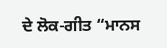ਦੇ ਲੋਕ-ਗੀਤ “ਮਾਨਸ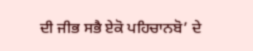ਦੀ ਜੀਭ ਸਭੈ ਏਕੋ ਪਹਿਚਾਨਬੋ’ ਦੇ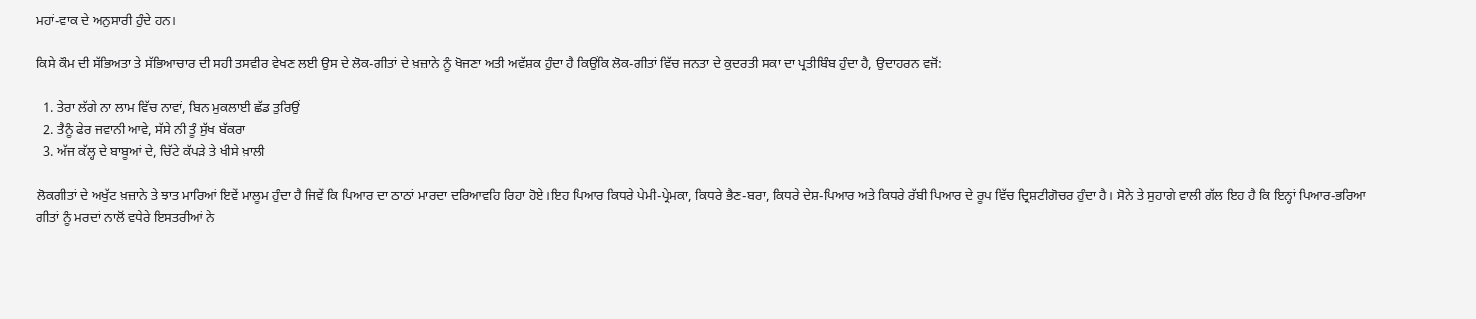ਮਹਾਂ-ਵਾਕ ਦੇ ਅਨੁਸਾਰੀ ਹੁੰਦੇ ਹਨ।

ਕਿਸੇ ਕੌਮ ਦੀ ਸੱਭਿਅਤਾ ਤੇ ਸੱਭਿਆਚਾਰ ਦੀ ਸਹੀ ਤਸਵੀਰ ਵੇਖਣ ਲਈ ਉਸ ਦੇ ਲੋਕ-ਗੀਤਾਂ ਦੇ ਖ਼ਜ਼ਾਨੇ ਨੂੰ ਖੋਜਣਾ ਅਤੀ ਅਵੱਸ਼ਕ ਹੁੰਦਾ ਹੈ ਕਿਉਂਕਿ ਲੋਕ-ਗੀਤਾਂ ਵਿੱਚ ਜਨਤਾ ਦੇ ਕੁਦਰਤੀ ਸਕਾ ਦਾ ਪ੍ਰਤੀਬਿੰਬ ਹੁੰਦਾ ਹੈ, ਉਦਾਹਰਨ ਵਜੋਂ:

  1. ਤੇਰਾ ਲੱਗੇ ਨਾ ਲਾਮ ਵਿੱਚ ਨਾਵਾਂ, ਬਿਨ ਮੁਕਲਾਈ ਛੱਡ ਤੁਰਿਉਂ
  2. ਤੈਨੂੰ ਫੇਰ ਜਵਾਨੀ ਆਵੇ, ਸੱਸੇ ਨੀ ਤੂੰ ਸੁੱਖ ਬੱਕਰਾ
  3. ਅੱਜ ਕੱਲ੍ਹ ਦੇ ਬਾਬੂਆਂ ਦੇ, ਚਿੱਟੇ ਕੱਪੜੇ ਤੇ ਖੀਸੇ ਖ਼ਾਲੀ

ਲੋਕਗੀਤਾਂ ਦੇ ਅਖੁੱਟ ਖ਼ਜ਼ਾਨੇ ਤੇ ਝਾਤ ਮਾਰਿਆਂ ਇਵੇਂ ਮਾਲੂਮ ਹੁੰਦਾ ਹੈ ਜਿਵੇਂ ਕਿ ਪਿਆਰ ਦਾ ਠਾਠਾਂ ਮਾਰਦਾ ਦਰਿਆਵਹਿ ਰਿਹਾ ਹੋਏ।ਇਹ ਪਿਆਰ ਕਿਧਰੇ ਪੇਮੀ-ਪ੍ਰੇਮਕਾ, ਕਿਧਰੇ ਭੈਣ-ਬਰਾ, ਕਿਧਰੇ ਦੇਸ਼-ਪਿਆਰ ਅਤੇ ਕਿਧਰੇ ਰੱਬੀ ਪਿਆਰ ਦੇ ਰੂਪ ਵਿੱਚ ਦ੍ਰਿਸ਼ਟੀਗੋਚਰ ਹੁੰਦਾ ਹੈ। ਸੋਨੇ ਤੇ ਸੁਹਾਗੇ ਵਾਲੀ ਗੱਲ ਇਹ ਹੈ ਕਿ ਇਨ੍ਹਾਂ ਪਿਆਰ-ਭਰਿਆ ਗੀਤਾਂ ਨੂੰ ਮਰਦਾਂ ਨਾਲੋਂ ਵਧੇਰੇ ਇਸਤਰੀਆਂ ਨੇ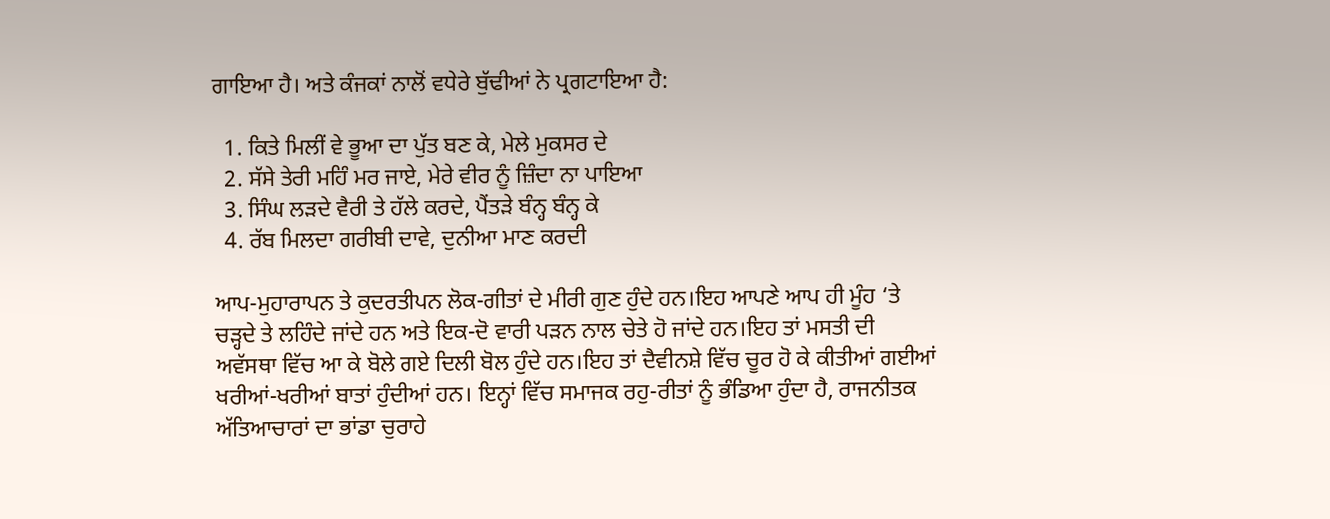ਗਾਇਆ ਹੈ। ਅਤੇ ਕੰਜਕਾਂ ਨਾਲੋਂ ਵਧੇਰੇ ਬੁੱਢੀਆਂ ਨੇ ਪ੍ਰਗਟਾਇਆ ਹੈ:

  1. ਕਿਤੇ ਮਿਲੀਂ ਵੇ ਭੂਆ ਦਾ ਪੁੱਤ ਬਣ ਕੇ, ਮੇਲੇ ਮੁਕਸਰ ਦੇ
  2. ਸੱਸੇ ਤੇਰੀ ਮਹਿੰ ਮਰ ਜਾਏ, ਮੇਰੇ ਵੀਰ ਨੂੰ ਜ਼ਿੰਦਾ ਨਾ ਪਾਇਆ
  3. ਸਿੰਘ ਲੜਦੇ ਵੈਰੀ ਤੇ ਹੱਲੇ ਕਰਦੇ, ਪੈਂਤੜੇ ਬੰਨ੍ਹ ਬੰਨ੍ਹ ਕੇ
  4. ਰੱਬ ਮਿਲਦਾ ਗਰੀਬੀ ਦਾਵੇ, ਦੁਨੀਆ ਮਾਣ ਕਰਦੀ

ਆਪ-ਮੁਹਾਰਾਪਨ ਤੇ ਕੁਦਰਤੀਪਨ ਲੋਕ-ਗੀਤਾਂ ਦੇ ਮੀਰੀ ਗੁਣ ਹੁੰਦੇ ਹਨ।ਇਹ ਆਪਣੇ ਆਪ ਹੀ ਮੂੰਹ ‘ਤੇ ਚੜ੍ਹਦੇ ਤੇ ਲਹਿੰਦੇ ਜਾਂਦੇ ਹਨ ਅਤੇ ਇਕ-ਦੋ ਵਾਰੀ ਪੜਨ ਨਾਲ ਚੇਤੇ ਹੋ ਜਾਂਦੇ ਹਨ।ਇਹ ਤਾਂ ਮਸਤੀ ਦੀ ਅਵੱਸਥਾ ਵਿੱਚ ਆ ਕੇ ਬੋਲੇ ਗਏ ਦਿਲੀ ਬੋਲ ਹੁੰਦੇ ਹਨ।ਇਹ ਤਾਂ ਦੈਵੀਨਸ਼ੇ ਵਿੱਚ ਚੂਰ ਹੋ ਕੇ ਕੀਤੀਆਂ ਗਈਆਂ ਖਰੀਆਂ-ਖਰੀਆਂ ਬਾਤਾਂ ਹੁੰਦੀਆਂ ਹਨ। ਇਨ੍ਹਾਂ ਵਿੱਚ ਸਮਾਜਕ ਰਹੁ-ਰੀਤਾਂ ਨੂੰ ਭੰਡਿਆ ਹੁੰਦਾ ਹੈ, ਰਾਜਨੀਤਕ ਅੱਤਿਆਚਾਰਾਂ ਦਾ ਭਾਂਡਾ ਚੁਰਾਹੇ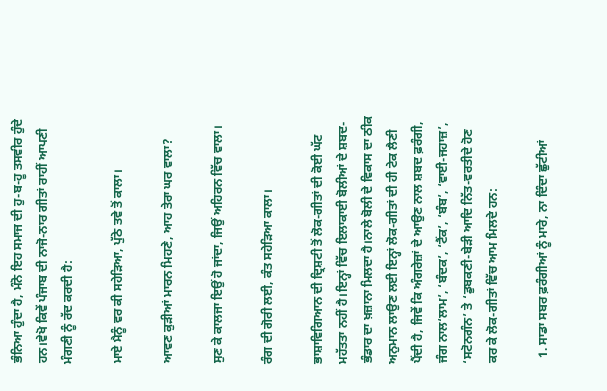ਭੰਨਿਆ ਹੁੰਦਾ ਹੈ, ਮੰਨੋ ਇਹ ਸਮਾਜ ਦੀ ਹੁ-ਬ-ਹੂ ਤਸਵੀਰ ਹੁੰਦੇ ਹਨ।ਵੇਖੋ ਕਿਵੇਂ ਪੰਜਾਬ ਦੀ ਨਾਜੋ-ਨਾਰ ਗੀਤਾਂ ਰਾਹੀਂ ਆਪਣੀ ਮੰਗਣੀ ਨੂੰ ਰੱਦ ਕਰਦੀ ਹੈ:

ਮਾਏ ਮੈਨੂੰ ਵਰ ਕੀ ਸਹੇੜਿਆ, ਪੁੱਠੇ ਤਵੇ ਤੋਂ ਕਾਲਾ।

ਆਵਣ ਕੁੜੀਆਂ ਮਾਰਨ ਮਿਹਣੇ, ਆਹ ਤੇਰਾ ਘਰ ਵਾਲਾ?

ਸੁਣ ਕੇ ਕਾਲਜਾ ਇਉਂ ਹੋ ਜਾਂਦਾ, ਜਿਉਂ ਅਹਿਰਨ ਵਿੱਚ ਵਾਲਾ।

ਰੰਗ ਦੀ ਗੋਰੀ ਲਈ, ਕੰਤ ਸਹੇੜਿਆ ਕਾਲਾ।

ਭਾਸ਼ਾਵਿਗਿਆਨ ਦੀ ਦ੍ਰਿਸ਼ਟੀ ਤੋਂ ਲੋਕ-ਗੀਤਾਂ ਦੀ ਕੋਈ ਘੱਟ ਮਹੱਤਤਾ ਨਹੀਂ ਹੈ।ਇਨ੍ਹਾਂ ਵਿੱਚ ਇਲਾਕਾਈ ਬੋਲੀਆਂ ਦੇ ਸ਼ਬਦ-ਭੰਡਾਰ ਦਾ ਖ਼ਜ਼ਾਨਾ ਮਿਲਦਾ ਹੈ।ਨਾਲੇ ਬੋਲੀ ਦੇ ਵਿਕਾਸ ਦਾ ਠੀਕ ਅਨੁਮਾਨ ਲਾਉਣ ਲਈ ਇਨ੍ਹਾਂ ਲੋਕ-ਗੀਤਾਂ ਦੀ ਹੀ ਟੇਕ ਲੈਣੀ ਪੈਂਦੀ ਹੈ, ਜਿਵੇਂ ਕਿ ਅੰਗਰੇਜ਼ਾਂ ਦੇ ਆਉਣ ਨਾਲ ਸ਼ਬਦ ਫ਼ਰੰਗੀ, ਜੰਗ ਨਾਲ‘ਲਾਮ’, ‘ਬੰਦਕ’, ‘ਟੈਂਕ’, ‘ਬੰਬ’, ‘ਵਾਈ-ਜਹਾਜ਼’, ‘ਸਟੋਨਗੰਨ’ ਤੇ ‘ਡੁਬਕਣੀ-ਬੇੜੀ ਆਦਿ ਨਿੱਤ-ਵਰਤੀਦੇ ਹੋਣ ਕਰ ਕੇ ਲੋਕ-ਗੀਤਾਂ ਵਿੱਚ ਆਮ ਮਿਲਦੇ ਹਨ:

  1. ਸਾਡਾ ਸਬਰ ਫ਼ਰੰਗੀਆਂ ਨੂੰ ਮਾਰੇ, ਨਾ ਦਿੰਦਾ ਛੁੱਟੀਆਂ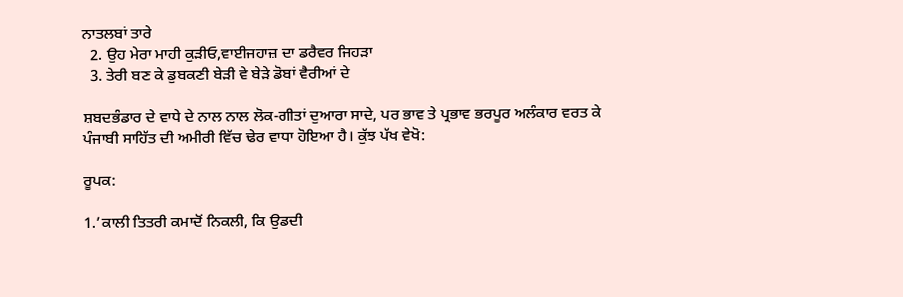ਨਾਤਲਬਾਂ ਤਾਰੇ
  2. ਉਹ ਮੇਰਾ ਮਾਹੀ ਕੁੜੀਓ,ਵਾਈਜਹਾਜ਼ ਦਾ ਡਰੈਵਰ ਜਿਹੜਾ
  3. ਤੇਰੀ ਬਣ ਕੇ ਡੁਬਕਣੀ ਬੇੜੀ ਵੇ ਬੇੜੇ ਡੋਬਾਂ ਵੈਰੀਆਂ ਦੇ

ਸ਼ਬਦਭੰਡਾਰ ਦੇ ਵਾਧੇ ਦੇ ਨਾਲ ਨਾਲ ਲੋਕ-ਗੀਤਾਂ ਦੁਆਰਾ ਸਾਦੇ, ਪਰ ਭਾਵ ਤੇ ਪ੍ਰਭਾਵ ਭਰਪੂਰ ਅਲੰਕਾਰ ਵਰਤ ਕੇ ਪੰਜਾਬੀ ਸਾਹਿੱਤ ਦੀ ਅਮੀਰੀ ਵਿੱਚ ਢੇਰ ਵਾਧਾ ਹੋਇਆ ਹੈ। ਕੁੱਝ ਪੱਖ ਵੇਖੋ:

ਰੂਪਕ:

1.’ਕਾਲੀ ਤਿਤਰੀ ਕਮਾਦੋਂ ਨਿਕਲੀ, ਕਿ ਉਡਦੀ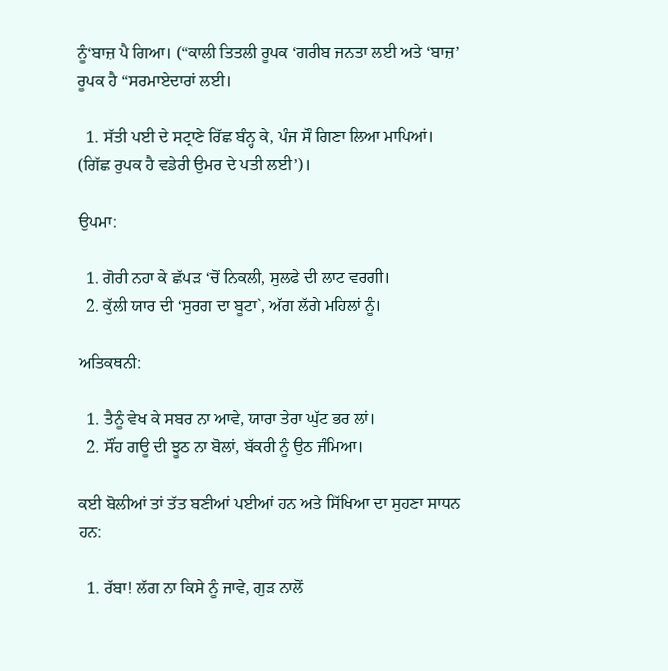ਨੂੰ‘ਬਾਜ਼ ਪੈ ਗਿਆ। (“ਕਾਲੀ ਤਿਤਲੀ ਰੂਪਕ ‘ਗਰੀਬ ਜਨਤਾ ਲਈ ਅਤੇ ‘ਬਾਜ਼’ ਰੂਪਕ ਹੈ “ਸਰਮਾਏਦਾਰਾਂ ਲਈ।

  1. ਸੱਤੀ ਪਈ ਦੇ ਸਟ੍ਰਾਣੇ ਰਿੱਛ ਬੰਨ੍ਹ ਕੇ, ਪੰਜ ਸੌ ਗਿਣਾ ਲਿਆ ਮਾਪਿਆਂ। (ਗਿੱਛ ਰੁਪਕ ਹੈ ਵਡੇਰੀ ਉਮਰ ਦੇ ਪਤੀ ਲਈ’)।

ਉਪਮਾ:

  1. ਗੋਰੀ ਨਹਾ ਕੇ ਛੱਪੜ ‘ਚੋਂ ਨਿਕਲੀ, ਸੁਲਫੇ ਦੀ ਲਾਟ ਵਰਗੀ।
  2. ਕੁੱਲੀ ਯਾਰ ਦੀ ‘ਸੁਰਗ ਦਾ ਬੂਟਾ`, ਅੱਗ ਲੱਗੇ ਮਹਿਲਾਂ ਨੂੰ।

ਅਤਿਕਥਨੀ:

  1. ਤੈਨੂੰ ਵੇਖ ਕੇ ਸਬਰ ਨਾ ਆਵੇ, ਯਾਰਾ ਤੇਰਾ ਘੁੱਟ ਭਰ ਲਾਂ।
  2. ਸੌਂਹ ਗਊ ਦੀ ਝੂਠ ਨਾ ਬੋਲਾਂ, ਬੱਕਰੀ ਨੂੰ ਉਠ ਜੰਮਿਆ।

ਕਈ ਬੋਲੀਆਂ ਤਾਂ ਤੱਤ ਬਣੀਆਂ ਪਈਆਂ ਹਨ ਅਤੇ ਸਿੱਖਿਆ ਦਾ ਸੁਹਣਾ ਸਾਧਨ ਹਨ:

  1. ਰੱਬਾ! ਲੱਗ ਨਾ ਕਿਸੇ ਨੂੰ ਜਾਵੇ, ਗੁੜ ਨਾਲੋਂ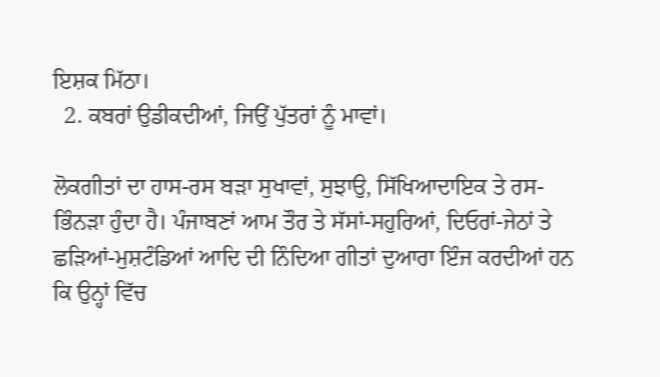ਇਸ਼ਕ ਮਿੱਠਾ।
  2. ਕਬਰਾਂ ਉਡੀਕਦੀਆਂ, ਜਿਉਂ ਪੁੱਤਰਾਂ ਨੂੰ ਮਾਵਾਂ।

ਲੋਕਗੀਤਾਂ ਦਾ ਹਾਸ-ਰਸ ਬੜਾ ਸੁਖਾਵਾਂ, ਸੁਝਾਉ, ਸਿੱਖਿਆਦਾਇਕ ਤੇ ਰਸ-ਭਿੰਨੜਾ ਹੁੰਦਾ ਹੈ। ਪੰਜਾਬਣਾਂ ਆਮ ਤੌਰ ਤੇ ਸੱਸਾਂ-ਸਹੁਰਿਆਂ, ਦਿਓਰਾਂ-ਜੇਠਾਂ ਤੇ ਛੜਿਆਂ-ਮੁਸ਼ਟੰਡਿਆਂ ਆਦਿ ਦੀ ਨਿੰਦਿਆ ਗੀਤਾਂ ਦੁਆਰਾ ਇੰਜ ਕਰਦੀਆਂ ਹਨ ਕਿ ਉਨ੍ਹਾਂ ਵਿੱਚ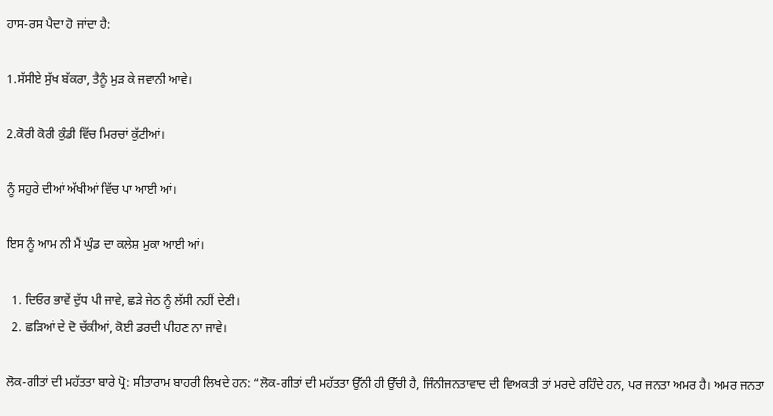ਹਾਸ-ਰਸ ਪੈਦਾ ਹੋ ਜਾਂਦਾ ਹੈ:

1.ਸੱਸੀਏ ਸੁੱਖ ਬੱਕਰਾ, ਤੈਨੂੰ ਮੁੜ ਕੇ ਜਵਾਨੀ ਆਵੇ।

2.ਕੋਰੀ ਕੋਰੀ ਕੁੰਡੀ ਵਿੱਚ ਮਿਰਚਾਂ ਕੁੱਟੀਆਂ।

ਨੂੰ ਸਹੁਰੇ ਦੀਆਂ ਅੱਖੀਆਂ ਵਿੱਚ ਪਾ ਆਈ ਆਂ।

ਇਸ ਨੂੰ ਆਮ ਨੀ ਮੈਂ ਘੁੰਡ ਦਾ ਕਲੇਸ਼ ਮੁਕਾ ਆਈ ਆਂ।

  1. ਦਿਓਰ ਭਾਵੇਂ ਦੁੱਧ ਪੀ ਜਾਵੇ, ਛੜੇ ਜੇਠ ਨੂੰ ਲੱਸੀ ਨਹੀਂ ਦੇਣੀ।
  2. ਛੜਿਆਂ ਦੇ ਦੋ ਚੱਕੀਆਂ, ਕੋਈ ਡਰਦੀ ਪੀਹਣ ਨਾ ਜਾਵੇ।

ਲੋਕ-ਗੀਤਾਂ ਦੀ ਮਹੱਤਤਾ ਬਾਰੇ ਪ੍ਰੋ: ਸੀਤਾਰਾਮ ਬਾਹਰੀ ਲਿਖਦੇ ਹਨ: “ਲੋਕ-ਗੀਤਾਂ ਦੀ ਮਹੱਤਤਾ ਉੱਨੀ ਹੀ ਉੱਚੀ ਹੈ, ਜਿੰਨੀਜਨਤਾਵਾਦ ਦੀ ਵਿਅਕਤੀ ਤਾਂ ਮਰਦੇ ਰਹਿੰਦੇ ਹਨ, ਪਰ ਜਨਤਾ ਅਮਰ ਹੈ। ਅਮਰ ਜਨਤਾ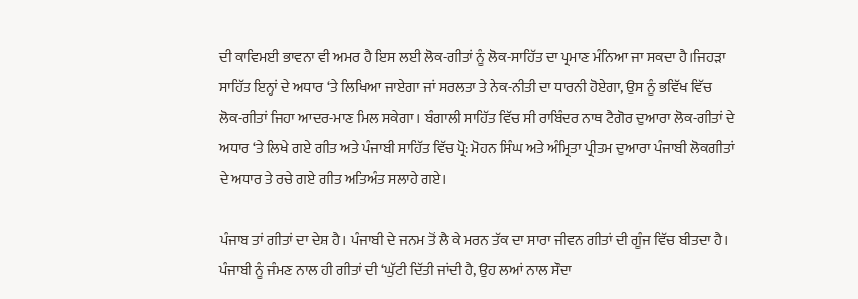ਦੀ ਕਾਵਿਮਈ ਭਾਵਨਾ ਵੀ ਅਮਰ ਹੈ ਇਸ ਲਈ ਲੋਕ-ਗੀਤਾਂ ਨੂੰ ਲੋਕ-ਸਾਹਿੱਤ ਦਾ ਪ੍ਰਮਾਣ ਮੰਨਿਆ ਜਾ ਸਕਦਾ ਹੈ।ਜਿਹੜਾ ਸਾਹਿੱਤ ਇਨ੍ਹਾਂ ਦੇ ਅਧਾਰ ‘ਤੇ ਲਿਖਿਆ ਜਾਏਗਾ ਜਾਂ ਸਰਲਤਾ ਤੇ ਨੇਕ-ਨੀਤੀ ਦਾ ਧਾਰਨੀ ਹੋਏਗਾ, ਉਸ ਨੂੰ ਭਵਿੱਖ ਵਿੱਚ ਲੋਕ-ਗੀਤਾਂ ਜਿਹਾ ਆਦਰ-ਮਾਣ ਮਿਲ ਸਕੇਗਾ। ਬੰਗਾਲੀ ਸਾਹਿੱਤ ਵਿੱਚ ਸੀ ਰਾਬਿੰਦਰ ਨਾਥ ਟੈਗੋਰ ਦੁਆਰਾ ਲੋਕ-ਗੀਤਾਂ ਦੇ ਅਧਾਰ ‘ਤੇ ਲਿਖੇ ਗਏ ਗੀਤ ਅਤੇ ਪੰਜਾਬੀ ਸਾਹਿੱਤ ਵਿੱਚ ਪ੍ਰੋ: ਮੋਹਨ ਸਿੰਘ ਅਤੇ ਅੰਮ੍ਰਿਤਾ ਪ੍ਰੀਤਮ ਦੁਆਰਾ ਪੰਜਾਬੀ ਲੋਕਗੀਤਾਂ ਦੇ ਅਧਾਰ ਤੇ ਰਚੇ ਗਏ ਗੀਤ ਅਤਿਅੰਤ ਸਲਾਹੇ ਗਏ।

ਪੰਜਾਬ ਤਾਂ ਗੀਤਾਂ ਦਾ ਦੇਸ਼ ਹੈ। ਪੰਜਾਬੀ ਦੇ ਜਨਮ ਤੋਂ ਲੈ ਕੇ ਮਰਨ ਤੱਕ ਦਾ ਸਾਰਾ ਜੀਵਨ ਗੀਤਾਂ ਦੀ ਗੂੰਜ ਵਿੱਚ ਬੀਤਦਾ ਹੈ। ਪੰਜਾਬੀ ਨੂੰ ਜੰਮਣ ਨਾਲ ਹੀ ਗੀਤਾਂ ਦੀ ‘ਘੁੱਟੀ ਦਿੱਤੀ ਜਾਂਦੀ ਹੈ, ਉਹ ਲਆਂ ਨਾਲ ਸੌਦਾ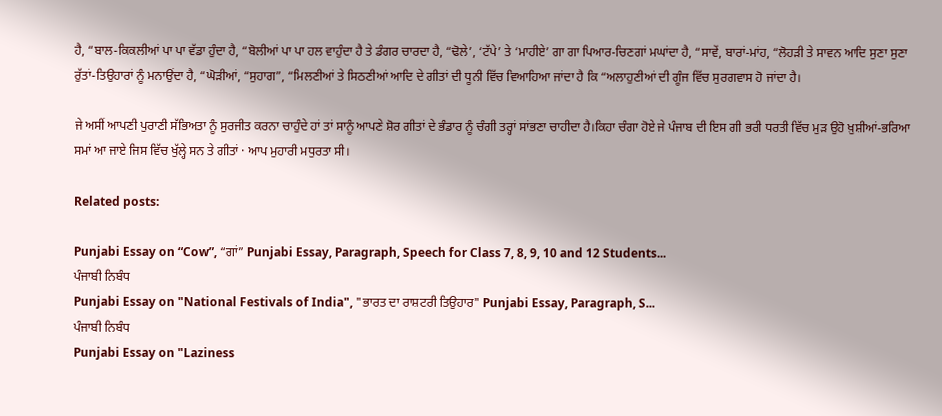ਹੈ, “ਬਾਲ-ਕਿਕਲੀਆਂ ਪਾ ਪਾ ਵੱਡਾ ਹੁੰਦਾ ਹੈ, “ਬੋਲੀਆਂ ਪਾ ਪਾ ਹਲ ਵਾਹੁੰਦਾ ਹੈ ਤੇ ਡੰਗਰ ਚਾਰਦਾ ਹੈ, “ਢੋਲੇ’, ‘ਟੱਪੇ’ ਤੇ ‘ਮਾਹੀਏ’ ਗਾ ਗਾ ਪਿਆਰ-ਚਿਣਗਾਂ ਮਘਾਂਦਾ ਹੈ, “ਸਾਵੇਂ, ਬਾਰਾਂ-ਮਾਂਹ, “ਲੋਹੜੀ ਤੇ ਸਾਵਨ ਆਦਿ ਸੁਣਾ ਸੁਣਾ ਰੁੱਤਾਂ-ਤਿਉਹਾਰਾਂ ਨੂੰ ਮਨਾਉਂਦਾ ਹੈ, “ਘੋੜੀਆਂ, “ਸੁਹਾਗ”, “ਮਿਲਣੀਆਂ ਤੇ ਸਿਠਣੀਆਂ ਆਦਿ ਦੇ ਗੀਤਾਂ ਦੀ ਧੂਨੀ ਵਿੱਚ ਵਿਆਹਿਆ ਜਾਂਦਾ ਹੈ ਕਿ “ਅਲਾਹੁਣੀਆਂ ਦੀ ਗੂੰਜ ਵਿੱਚ ਸੁਰਗਵਾਸ ਹੋ ਜਾਂਦਾ ਹੈ।

ਜੇ ਅਸੀਂ ਆਪਣੀ ਪੁਰਾਣੀ ਸੱਭਿਅਤਾ ਨੂੰ ਸੁਰਜੀਤ ਕਰਨਾ ਚਾਹੁੰਦੇ ਹਾਂ ਤਾਂ ਸਾਨੂੰ ਆਪਣੇ ਸ਼ੋਰ ਗੀਤਾਂ ਦੇ ਭੰਡਾਰ ਨੂੰ ਚੰਗੀ ਤਰ੍ਹਾਂ ਸਾਂਭਣਾ ਚਾਹੀਦਾ ਹੈ।ਕਿਹਾ ਚੰਗਾ ਹੋਏ ਜੇ ਪੰਜਾਬ ਦੀ ਇਸ ਗੀ ਭਰੀ ਧਰਤੀ ਵਿੱਚ ਮੁੜ ਉਹੋ ਖ਼ੁਸ਼ੀਆਂ-ਭਰਿਆ ਸਮਾਂ ਆ ਜਾਏ ਜਿਸ ਵਿੱਚ ਖੁੱਲ੍ਹੇ ਸਨ ਤੇ ਗੀਤਾਂ · ਆਪ ਮੁਹਾਰੀ ਮਧੁਰਤਾ ਸੀ।

Related posts:

Punjabi Essay on “Cow”, “ਗਾਂ” Punjabi Essay, Paragraph, Speech for Class 7, 8, 9, 10 and 12 Students...
ਪੰਜਾਬੀ ਨਿਬੰਧ
Punjabi Essay on "National Festivals of India", "ਭਾਰਤ ਦਾ ਰਾਸ਼ਟਰੀ ਤਿਉਹਾਰ" Punjabi Essay, Paragraph, S...
ਪੰਜਾਬੀ ਨਿਬੰਧ
Punjabi Essay on "Laziness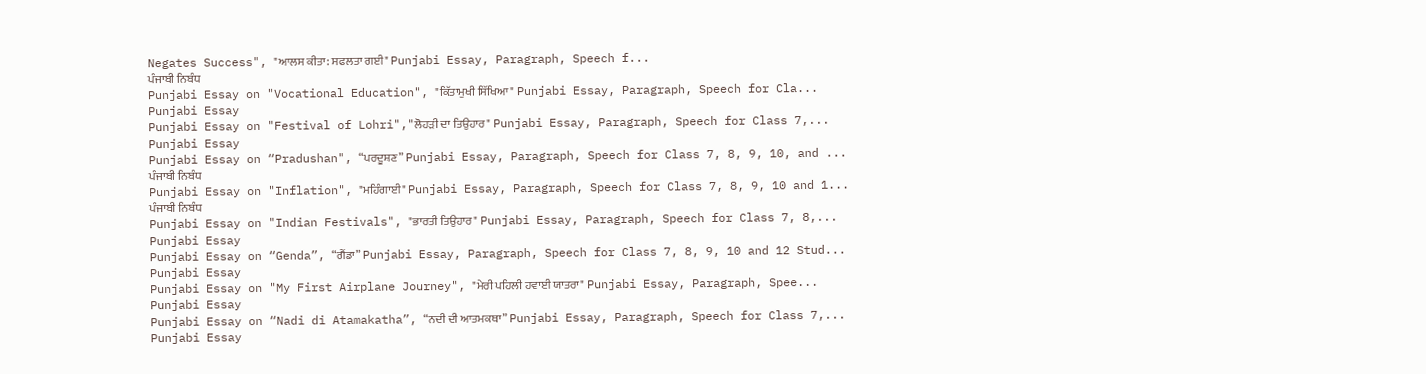Negates Success", "ਆਲਸ ਕੀਤਾ: ਸਫਲਤਾ ਗਈ" Punjabi Essay, Paragraph, Speech f...
ਪੰਜਾਬੀ ਨਿਬੰਧ
Punjabi Essay on "Vocational Education", "ਕਿੱਤਾਮੁਖੀ ਸਿੱਖਿਆ" Punjabi Essay, Paragraph, Speech for Cla...
Punjabi Essay
Punjabi Essay on "Festival of Lohri","ਲੋਹੜੀ ਦਾ ਤਿਉਹਾਰ" Punjabi Essay, Paragraph, Speech for Class 7,...
Punjabi Essay
Punjabi Essay on “Pradushan", “ਪਰਦੂਸ਼ਣ” Punjabi Essay, Paragraph, Speech for Class 7, 8, 9, 10, and ...
ਪੰਜਾਬੀ ਨਿਬੰਧ
Punjabi Essay on "Inflation", "ਮਹਿੰਗਾਈ" Punjabi Essay, Paragraph, Speech for Class 7, 8, 9, 10 and 1...
ਪੰਜਾਬੀ ਨਿਬੰਧ
Punjabi Essay on "Indian Festivals", "ਭਾਰਤੀ ਤਿਉਹਾਰ" Punjabi Essay, Paragraph, Speech for Class 7, 8,...
Punjabi Essay
Punjabi Essay on “Genda”, “ਗੈਂਡਾ” Punjabi Essay, Paragraph, Speech for Class 7, 8, 9, 10 and 12 Stud...
Punjabi Essay
Punjabi Essay on "My First Airplane Journey", "ਮੇਰੀ ਪਹਿਲੀ ਹਵਾਈ ਯਾਤਰਾ" Punjabi Essay, Paragraph, Spee...
Punjabi Essay
Punjabi Essay on “Nadi di Atamakatha”, “ਨਦੀ ਦੀ ਆਤਮਕਥਾ” Punjabi Essay, Paragraph, Speech for Class 7,...
Punjabi Essay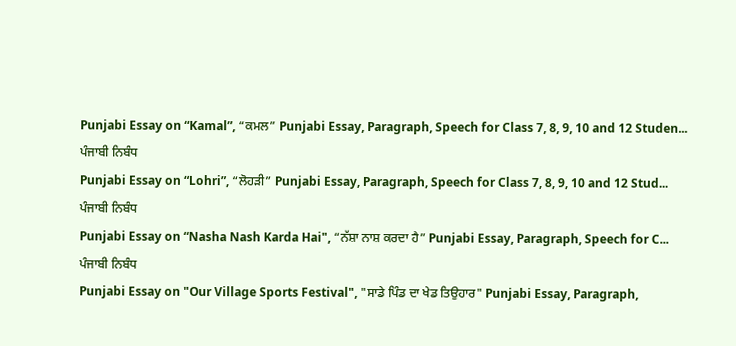Punjabi Essay on “Kamal”, “ਕਮਲ” Punjabi Essay, Paragraph, Speech for Class 7, 8, 9, 10 and 12 Studen...
ਪੰਜਾਬੀ ਨਿਬੰਧ
Punjabi Essay on “Lohri”, “ਲੋਹੜੀ” Punjabi Essay, Paragraph, Speech for Class 7, 8, 9, 10 and 12 Stud...
ਪੰਜਾਬੀ ਨਿਬੰਧ
Punjabi Essay on “Nasha Nash Karda Hai", “ਨੱਸ਼ਾ ਨਾਸ਼ ਕਰਦਾ ਹੈ” Punjabi Essay, Paragraph, Speech for C...
ਪੰਜਾਬੀ ਨਿਬੰਧ
Punjabi Essay on "Our Village Sports Festival", "ਸਾਡੇ ਪਿੰਡ ਦਾ ਖੇਡ ਤਿਉਹਾਰ" Punjabi Essay, Paragraph,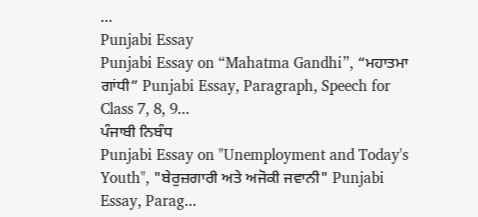...
Punjabi Essay
Punjabi Essay on “Mahatma Gandhi”, “ਮਹਾਤਮਾ ਗਾਂਧੀ” Punjabi Essay, Paragraph, Speech for Class 7, 8, 9...
ਪੰਜਾਬੀ ਨਿਬੰਧ
Punjabi Essay on "Unemployment and Today's Youth", "ਬੇਰੁਜ਼ਗਾਰੀ ਅਤੇ ਅਜੋਕੀ ਜਵਾਨੀ" Punjabi Essay, Parag...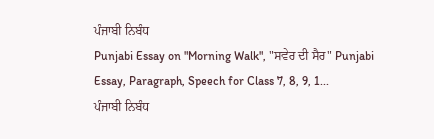ਪੰਜਾਬੀ ਨਿਬੰਧ
Punjabi Essay on "Morning Walk", "ਸਵੇਰ ਦੀ ਸੈਰ" Punjabi Essay, Paragraph, Speech for Class 7, 8, 9, 1...
ਪੰਜਾਬੀ ਨਿਬੰਧ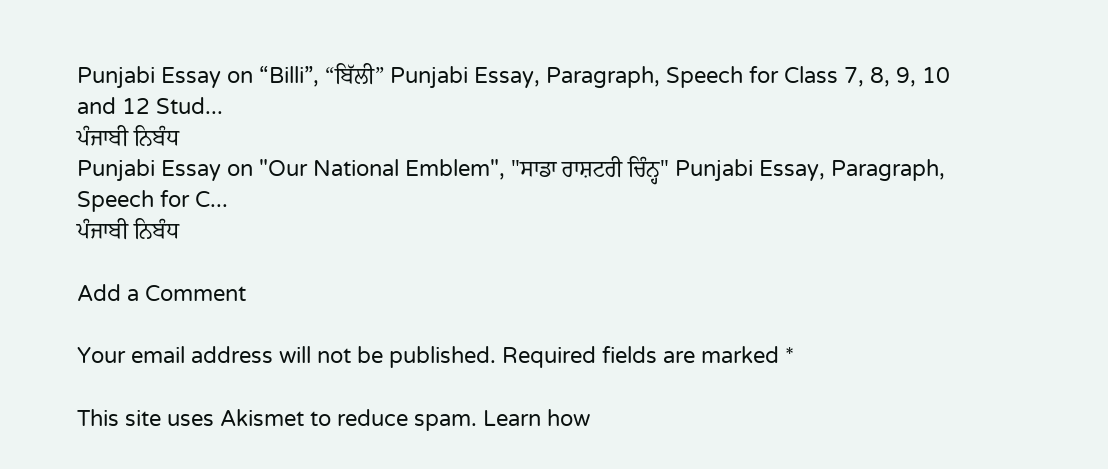Punjabi Essay on “Billi”, “ਬਿੱਲੀ” Punjabi Essay, Paragraph, Speech for Class 7, 8, 9, 10 and 12 Stud...
ਪੰਜਾਬੀ ਨਿਬੰਧ
Punjabi Essay on "Our National Emblem", "ਸਾਡਾ ਰਾਸ਼ਟਰੀ ਚਿੰਨ੍ਹ" Punjabi Essay, Paragraph, Speech for C...
ਪੰਜਾਬੀ ਨਿਬੰਧ

Add a Comment

Your email address will not be published. Required fields are marked *

This site uses Akismet to reduce spam. Learn how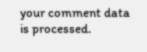your comment data is processed.